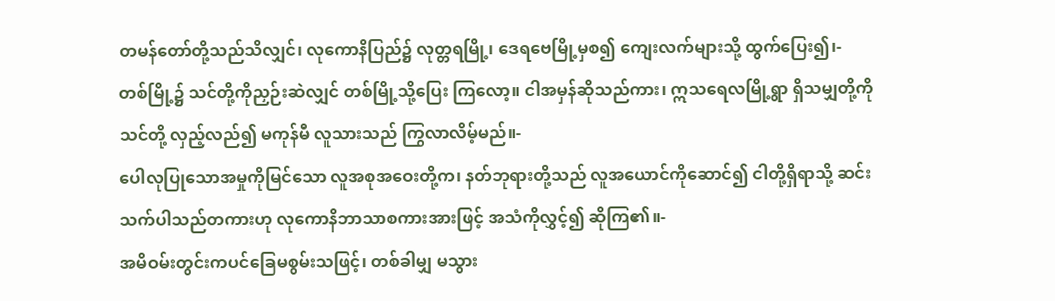တမန်တော်တို့သည်သိလျှင်၊ လုကောနိပြည်၌ လုတ္တရမြို့၊ ဒေရဗေမြို့မှစ၍ ကျေးလက်များသို့ ထွက်ပြေး၍၊-
တစ်မြို့၌ သင်တို့ကိုညှဉ်းဆဲလျှင် တစ်မြို့သို့ပြေး ကြလော့။ ငါအမှန်ဆိုသည်ကား၊ ဣသရေလမြို့ရွာ ရှိသမျှတို့ကို သင်တို့ လှည့်လည်၍ မကုန်မီ လူသားသည် ကြွလာလိမ့်မည်။-
ပေါလုပြုသောအမှုကိုမြင်သော လူအစုအဝေးတို့က၊ နတ်ဘုရားတို့သည် လူအယောင်ကိုဆောင်၍ ငါတို့ရှိရာသို့ ဆင်းသက်ပါသည်တကားဟု လုကောနိဘာသာစကားအားဖြင့် အသံကိုလွှင့်၍ ဆိုကြ၏။-
အမိဝမ်းတွင်းကပင်ခြေမစွမ်းသဖြင့်၊ တစ်ခါမျှ မသွား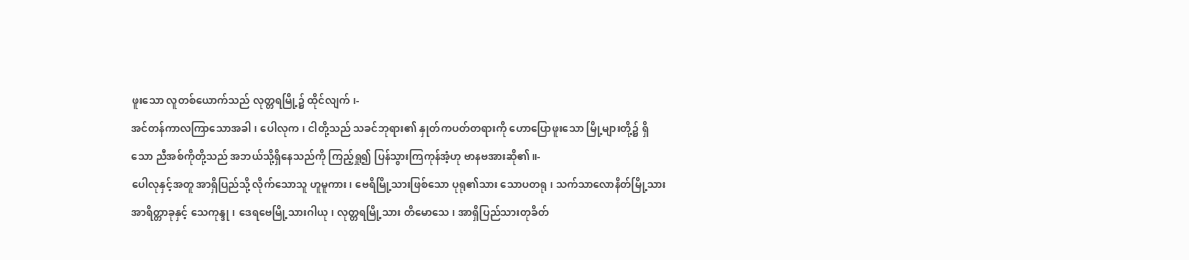ဖူးသော လူတစ်ယောက်သည် လုတ္တရမြို့၌ ထိုင်လျက်၊-
အင်တန်ကာလကြာသောအခါ၊ ပေါလုက၊ ငါတို့သည် သခင်ဘုရား၏ နှုတ်ကပတ်တရားကို ဟောပြောဖူးသော မြို့များတို့၌ ရှိသော ညီအစ်ကိုတို့သည် အဘယ်သို့ရှိနေသည်ကို ကြည့်ရှု၍ ပြန်သွားကြကုန်အံ့ဟု ဗာနဗအားဆို၏။-
ပေါလုနှင့်အတူ အာရှိပြည်သို့ လိုက်သောသူ ဟူမူကား၊ ဗေရိမြို့သားဖြစ်သော ပုရု၏သား သောပတရု၊ သက်သာလောနိတ်မြို့သား အာရိတ္တာခုနှင့် သေကုန္ဒု၊ ဒေရဗေမြို့သားဂါယု၊ လုတ္တရမြို့သား တိမောသေ၊ အာရှိပြည်သားတုခိတ်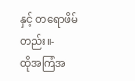နှင့် တရောဖိမ်တည်း။-
ထိုအကြံအ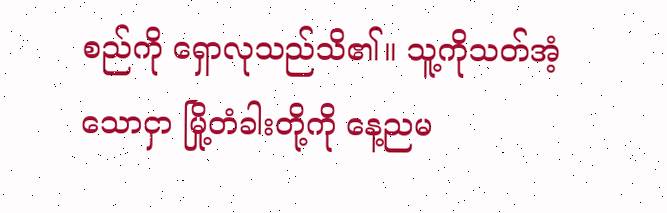စည်ကို ရှောလုသည်သိ၏။ သူ့ကိုသတ်အံ့သောငှာ မြို့တံခါးတို့ကို နေ့ညမ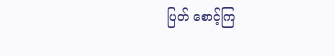ပြတ် စောင့်ကြ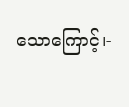သောကြောင့်၊-